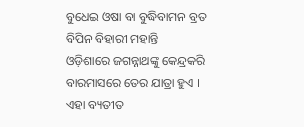ବୁଧେଇ ଓଷା ବା ବୁଦ୍ଧିବାମନ ବ୍ରତ
ବିପିନ ବିହାରୀ ମହାନ୍ତି
ଓଡ଼ିଶାରେ ଜଗନ୍ନାଥଙ୍କୁ କେନ୍ଦ୍ରକରି ବାରମାସରେ ତେର ଯାତ୍ରା ହୁଏ । ଏହା ବ୍ୟତୀତ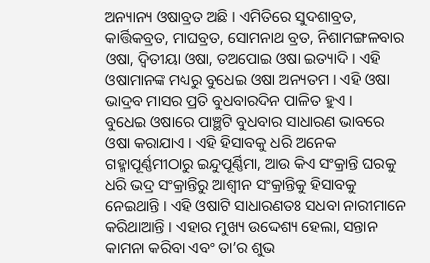ଅନ୍ୟାନ୍ୟ ଓଷାବ୍ରତ ଅଛି । ଏମିତିରେ ସୁଦଶାବ୍ରତ, କାର୍ତ୍ତିକବ୍ରତ, ମାଘବ୍ରତ, ସୋମନାଥ ବ୍ରତ, ନିଶାମଙ୍ଗଳବାର ଓଷା, ଦ୍ୱିତୀୟା ଓଷା, ତଅପୋଇ ଓଷା ଇତ୍ୟାଦି । ଏହି ଓଷାମାନଙ୍କ ମଧ୍ୟରୁ ବୁଧେଇ ଓଷା ଅନ୍ୟତମ । ଏହି ଓଷା ଭାଦ୍ରବ ମାସର ପ୍ରତି ବୁଧବାରଦିନ ପାଳିତ ହୁଏ ।
ବୁଧେଇ ଓଷାରେ ପାଞ୍ଛଟି ବୁଧବାର ସାଧାରଣ ଭାବରେ ଓଷା କରାଯାଏ । ଏହି ହିସାବକୁ ଧରି ଅନେକ ଗହ୍ମାପୂର୍ଣ୍ଣମୀଠାରୁ ଇନ୍ଦୁପୂର୍ଣ୍ଣିମା, ଆଉ କିଏ ସଂକ୍ରାନ୍ତି ଘରକୁ ଧରି ଭଦ୍ର ସଂକ୍ରାନ୍ତିରୁ ଆଶ୍ୱୀନ ସଂକ୍ରାନ୍ତିକୁ ହିସାବକୁ ନେଇଥାନ୍ତି । ଏହି ଓଷାଟି ସାଧାରଣତଃ ସଧବା ନାରୀମାନେ କରିଥାଆନ୍ତି । ଏହାର ମୁଖ୍ୟ ଉଦ୍ଦେଶ୍ୟ ହେଲା, ସନ୍ତାନ କାମନା କରିବା ଏବଂ ତା’ର ଶୁଭ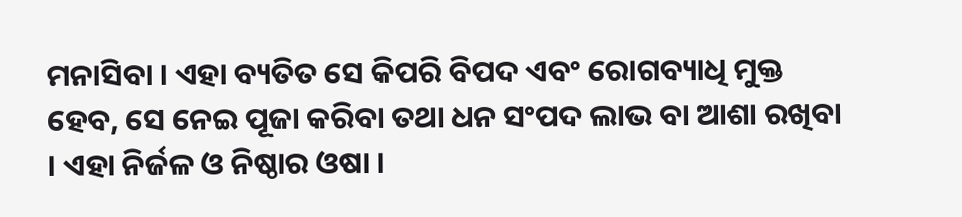ମନାସିବା । ଏହା ବ୍ୟତିତ ସେ କିପରି ବିପଦ ଏବଂ ରୋଗବ୍ୟାଧି ମୁକ୍ତ ହେବ, ସେ ନେଇ ପୂଜା କରିବା ତଥା ଧନ ସଂପଦ ଲାଭ ବା ଆଶା ରଖିବା । ଏହା ନିର୍ଜଳ ଓ ନିଷ୍ଠାର ଓଷା ।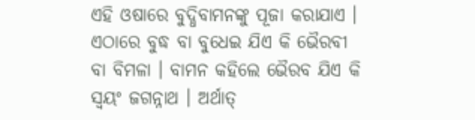ଏହି ଓଷାରେ ବୁଦ୍ଧିବାମନଙ୍କୁ ପୂଜା କରାଯାଏ । ଏଠାରେ ବୁଦ୍ଧ ବା ବୁଧେଇ ଯିଏ କି ଭୈରବୀ ବା ବିମଳା । ବାମନ କହିଲେ ଭୈରବ ଯିଏ କି ସ୍ୱୟଂ ଜଗନ୍ନାଥ । ଅର୍ଥାତ୍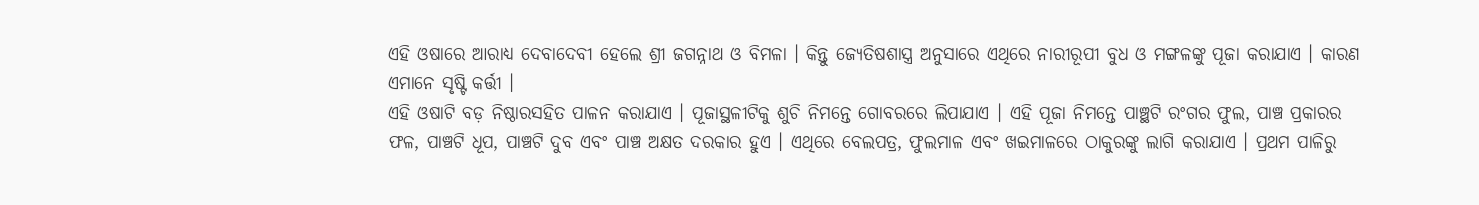ଏହି ଓଷାରେ ଆରାଧ୍ୟ ଦେବାଦେବୀ ହେଲେ ଶ୍ରୀ ଜଗନ୍ନାଥ ଓ ବିମଳା । କିନ୍ତୁ ଜ୍ୟେତିଷଶାସ୍ତ୍ର ଅନୁସାରେ ଏଥିରେ ନାରୀରୂପୀ ବୁଧ ଓ ମଙ୍ଗଳଙ୍କୁ ପୂଜା କରାଯାଏ । କାରଣ ଏମାନେ ସୃଷ୍ଟି କର୍ତ୍ତୀ ।
ଏହି ଓଷାଟି ବଡ଼ ନିଷ୍ଠାରସହିତ ପାଳନ କରାଯାଏ । ପୂଜାସ୍ଥଳୀଟିକୁ ଶୁଚି ନିମନ୍ତେ ଗୋବରରେ ଲିପାଯାଏ । ଏହି ପୂଜା ନିମନ୍ତେ ପାଞ୍ଛଟି ରଂଗର ଫୁଲ, ପାଞ୍ଚ ପ୍ରକାରର ଫଳ, ପାଞ୍ଚଟି ଧୂପ, ପାଞ୍ଚଟି ଦୁବ ଏବଂ ପାଞ୍ଚ ଅକ୍ଷତ ଦରକାର ହୁଏ । ଏଥିରେ ବେଲପତ୍ର, ଫୁଲମାଳ ଏବଂ ଖଇମାଳରେ ଠାକୁରଙ୍କୁ ଲାଗି କରାଯାଏ । ପ୍ରଥମ ପାଳିରୁ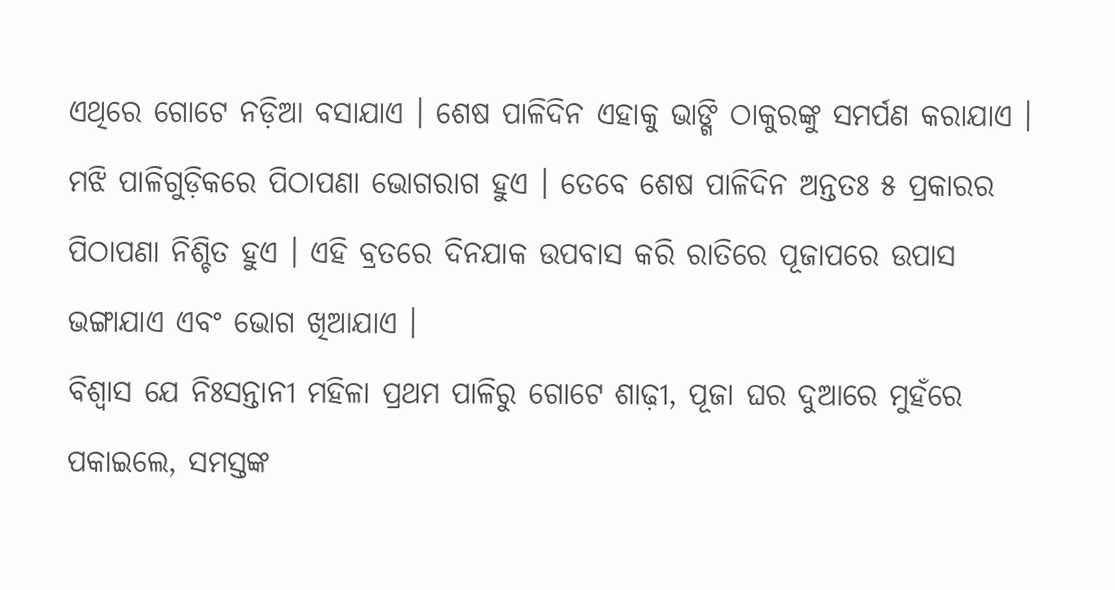ଏଥିରେ ଗୋଟେ ନଡ଼ିଆ ବସାଯାଏ । ଶେଷ ପାଳିଦିନ ଏହାକୁ ଭାଙ୍ଗି ଠାକୁରଙ୍କୁ ସମର୍ପଣ କରାଯାଏ । ମଝି ପାଳିଗୁଡ଼ିକରେ ପିଠାପଣା ଭୋଗରାଗ ହୁଏ । ତେବେ ଶେଷ ପାଳିଦିନ ଅନ୍ତତଃ ୫ ପ୍ରକାରର ପିଠାପଣା ନିଶ୍ଚିତ ହୁଏ । ଏହି ବ୍ରତରେ ଦିନଯାକ ଉପବାସ କରି ରାତିରେ ପୂଜାପରେ ଉପାସ ଭଙ୍ଗାଯାଏ ଏବଂ ଭୋଗ ଖିଆଯାଏ ।
ବିଶ୍ୱାସ ଯେ ନିଃସନ୍ତାନୀ ମହିଳା ପ୍ରଥମ ପାଳିରୁ ଗୋଟେ ଶାଢ଼ୀ, ପୂଜା ଘର ଦୁଆରେ ମୁହଁରେ ପକାଇଲେ, ସମସ୍ତଙ୍କ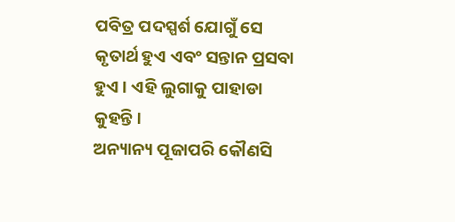ପବିତ୍ର ପଦସ୍ପର୍ଶ ଯୋଗୁଁ ସେ କୃତାର୍ଥ ହୁଏ ଏବଂ ସନ୍ତାନ ପ୍ରସବା ହୁଏ । ଏହି ଲୁଗାକୁ ପାହାଡା କୁହନ୍ତି ।
ଅନ୍ୟାନ୍ୟ ପୂଜାପରି କୌଣସି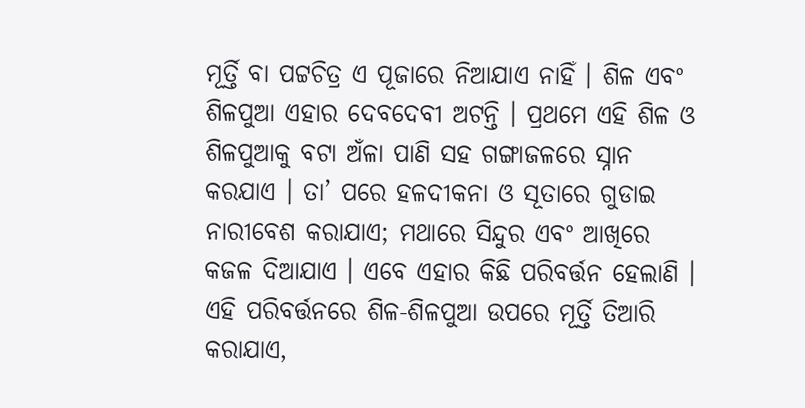ମୂର୍ତ୍ତି ବା ପଟ୍ଟଚିତ୍ର ଏ ପୂଜାରେ ନିଆଯାଏ ନାହିଁ । ଶିଳ ଏବଂ ଶିଳପୁଆ ଏହାର ଦେବଦେବୀ ଅଟନ୍ତି । ପ୍ରଥମେ ଏହି ଶିଳ ଓ ଶିଳପୁଆକୁ ବଟା ଅଁଳା ପାଣି ସହ ଗଙ୍ଗାଜଳରେ ସ୍ନାନ କରଯାଏ । ତା’ ପରେ ହଳଦୀକନା ଓ ସୂତାରେ ଗୁଡାଇ ନାରୀବେଶ କରାଯାଏ; ମଥାରେ ସିନ୍ଦୁର ଏବଂ ଆଖିରେ କଜଳ ଦିଆଯାଏ । ଏବେ ଏହାର କିଛି ପରିବର୍ତ୍ତନ ହେଲାଣି । ଏହି ପରିବର୍ତ୍ତନରେ ଶିଳ-ଶିଳପୁଆ ଉପରେ ମୂର୍ତ୍ତି ତିଆରି କରାଯାଏ,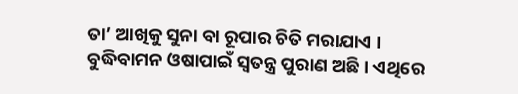ତା’ ଆଖିକୁ ସୁନା ବା ରୂପାର ଚିତି ମରାଯାଏ ।
ବୁଦ୍ଧିବାମନ ଓଷାପାଇଁ ସ୍ୱତନ୍ତ୍ର ପୁରାଣ ଅଛି । ଏଥିରେ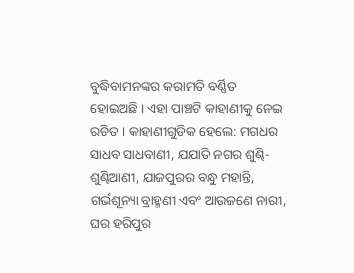ବୁଦ୍ଧିବାମନଙ୍କର କରାମତି ବର୍ଣ୍ଣିତ ହୋଇଅଛି । ଏହା ପାଞ୍ଚଟି କାହାଣୀକୁ ନେଇ ରଚିତ । କାହାଣୀଗୁଡିକ ହେଲେ: ମଗଧର ସାଧବ ସାଧବାଣୀ, ଯଯାତି ନଗର ଶୁଣ୍ଢି-ଶୁଣ୍ଢିଆଣୀ, ଯାଜପୁରର ବନ୍ଧୁ ମହାନ୍ତି, ଗର୍ଭଶୂନ୍ୟା ବ୍ରାହ୍ମଣୀ ଏବଂ ଆଉଜଣେ ନାରୀ, ଘର ହରିପୁର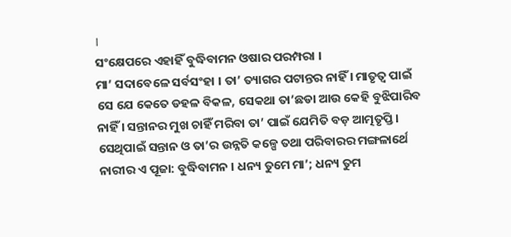।
ସଂକ୍ଷେପରେ ଏହାହିଁ ବୁଦ୍ଧିବାମନ ଓଷାର ପରମ୍ପରା ।
ମା’ ସଦାବେଳେ ସର୍ବସଂହା । ତା’ ତ୍ୟାଗର ପଟାନ୍ତର ନାହିଁ । ମାତୃତ୍ୱ ପାଇଁ ସେ ଯେ କେତେ ଡହଳ ବିକଳ, ସେକଥା ତା’ଛଡା ଆଉ କେହି ବୁଝିପାରିବ ନାହିଁ । ସନ୍ତାନର ମୁଖ ଚାହିଁ ମରିବା ତା’ ପାଇଁ ଯେମିତି ବଡ଼ ଆତ୍ମତୃପ୍ତି । ସେଥିପାଇଁ ସନ୍ତାନ ଓ ତା’ର ଉନ୍ନତି କଳ୍ପେ ତଥା ପରିବାରର ମଙ୍ଗଳାର୍ଥେ ନାରୀର ଏ ପୂଜା: ବୁଦ୍ଧିବାମନ । ଧନ୍ୟ ତୁମେ ମା’; ଧନ୍ୟ ତୁମ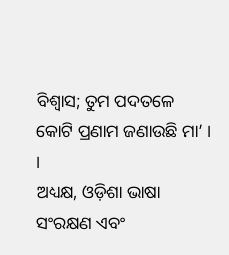ବିଶ୍ୱାସ; ତୁମ ପଦତଳେ କୋଟି ପ୍ରଣାମ ଜଣାଉଛି ମା’ । ।
ଅଧ୍ୟକ୍ଷ, ଓଡ଼ିଶା ଭାଷା ସଂରକ୍ଷଣ ଏବଂ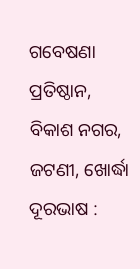ଗବେଷଣା ପ୍ରତିଷ୍ଠାନ,
ବିକାଶ ନଗର, ଜଟଣୀ, ଖୋର୍ଦ୍ଧା
ଦୂରଭାଷ :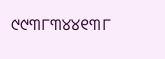୯୯୩୮୩୪୪୧୩୮